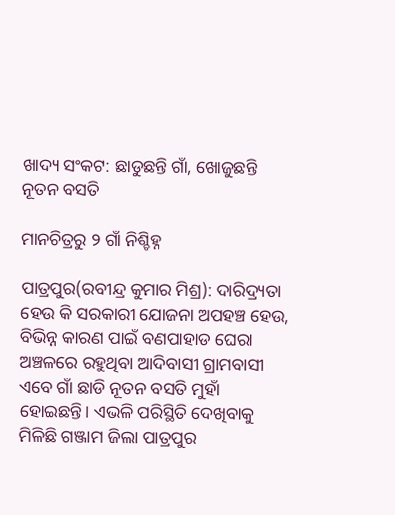ଖାଦ୍ୟ ସଂକଟ: ଛାଡୁଛନ୍ତି ଗାଁ, ଖୋଜୁଛନ୍ତି ନୂତନ ବସତି

ମାନଚିତ୍ରରୁ ୨ ଗାଁ ନିଶ୍ଚିହ୍ନ

ପାତ୍ରପୁର(ରବୀନ୍ଦ୍ର କୁମାର ମିଶ୍ର): ଦାରିଦ୍ର୍ୟତା ହେଉ କି ସରକାରୀ ଯୋଜନା ଅପହଞ୍ଚ ହେଉ, ବିଭିନ୍ନ କାରଣ ପାଇଁ ବଣପାହାଡ ଘେରା ଅଞ୍ଚଳରେ ରହୁଥିବା ଆଦିବାସୀ ଗ୍ରାମବାସୀ ଏବେ ଗାଁ ଛାଡି ନୂତନ ବସତି ମୁହାଁ ହୋଇଛନ୍ତି। ଏଭଳି ପରିସ୍ଥିତି ଦେଖିବାକୁ ମିଳିଛି ଗଞ୍ଜାମ ଜିଲା ପାତ୍ରପୁର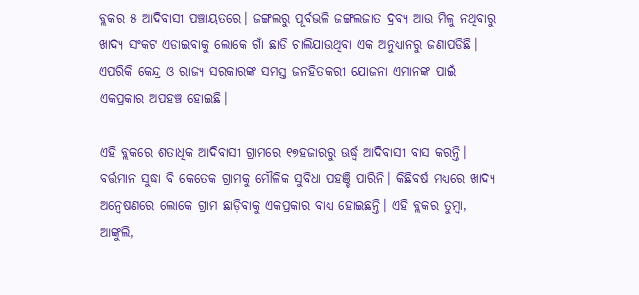ବ୍ଲକର ୫ ଆଦିବାସୀ ପଞ୍ଚାୟତରେ। ଜଙ୍ଗଲରୁ ପୂର୍ବଭଳି ଜଙ୍ଗଲଜାତ ଦ୍ରବ୍ୟ ଆଉ ମିଳୁ ନଥିବାରୁ ଖାଦ୍ୟ ସଂକଟ ଏଡାଇବାକୁ ଲୋକେ ଗାଁ ଛାଡି ଚାଲିଯାଉଥିବା ଏକ ଅନୁଧ୍ୟାନରୁ ଜଣାପଡିଛି। ଏପରିକି କେନ୍ଦ୍ର ଓ ରାଜ୍ୟ ସରକାରଙ୍କ ସମସ୍ତ ଜନହିତକରୀ ଯୋଜନା ଏମାନଙ୍କ ପାଇଁ ଏକପ୍ରକାର ଅପହଞ୍ଚ ହୋଇଛି।

ଏହି ବ୍ଲକରେ ଶତାଧିକ ଆଦିବାସୀ ଗ୍ରାମରେ ୧୭ହଜାରରୁ ଊର୍ଦ୍ଧ୍ବ ଆଦିବାସୀ ବାସ କରନ୍ତି। ବର୍ତ୍ତମାନ ସୁଦ୍ଧା ବି କେତେକ ଗ୍ରାମକୁ ମୌଳିକ ସୁବିଧା ପହଞ୍ଚି ପାରିନି। କିଛିବର୍ଷ ମଧ୍ୟରେ ଖାଦ୍ୟ ଅନ୍ୱେଷଣରେ ଲୋକେ ଗ୍ରାମ ଛାଡ଼ିବାକୁ ଏକପ୍ରକାର ବାଧ୍ୟ ହୋଇଛନ୍ତି। ଏହି ବ୍ଲକର ତୁମ୍ବା, ଆଙ୍କୁଲି,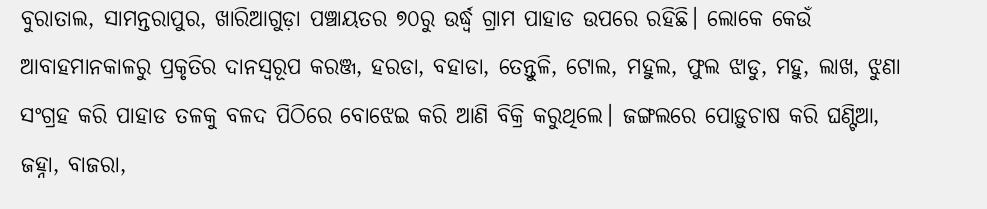ବୁରାତାଲ, ସାମନ୍ତରାପୁର, ଖାରିଆଗୁଡ଼ା ପଞ୍ଚାୟତର ୭୦ରୁ ଉର୍ଦ୍ଧ୍ବ ଗ୍ରାମ ପାହାଡ ଉପରେ ରହିଛି। ଲୋକେ କେଉଁ ଆବାହମାନକାଳରୁ ପ୍ରକୃତିର ଦାନସ୍ବରୂପ କରଞ୍ଜ, ହରଡା, ବହାଡା, ତେନ୍ତୁଳି, ଟୋଲ, ମହୁଲ, ଫୁଲ ଝାଡୁ, ମହୁ, ଲାଖ, ଝୁଣା ସଂଗ୍ରହ କରି ପାହାଡ ତଳକୁ ବଳଦ ପିଠିରେ ବୋଝେଇ କରି ଆଣି ବିକ୍ରି କରୁଥିଲେ। ଜଙ୍ଗଲରେ ପୋଡ଼ୁଚାଷ କରି ଘଣ୍ଟିଆ, ଜହ୍ନା, ବାଜରା,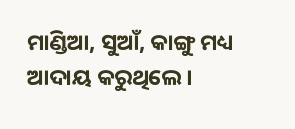ମାଣ୍ଡିଆ, ସୁଆଁ, କାଙ୍ଗୁ ମଧ୍ୟ ଆଦାୟ କରୁଥିଲେ।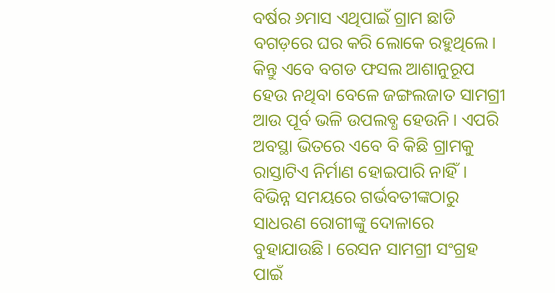ବର୍ଷର ୬ମାସ ଏଥିପାଇଁ ଗ୍ରାମ ଛାଡି ବଗଡ଼ରେ ଘର କରି ଲୋକେ ରହୁଥିଲେ। କିନ୍ତୁ ଏବେ ବଗଡ ଫସଲ ଆଶାନୁରୂପ ହେଉ ନଥିବା ବେଳେ ଜଙ୍ଗଲଜାତ ସାମଗ୍ରୀ ଆଉ ପୂର୍ବ ଭଳି ଉପଲବ୍ଧ ହେଉନି। ଏପରି ଅବସ୍ଥା ଭିତରେ ଏବେ ବି କିଛି ଗ୍ରାମକୁ ରାସ୍ତାଟିଏ ନିର୍ମାଣ ହୋଇପାରି ନାହିଁ। ବିଭିନ୍ନ ସମୟରେ ଗର୍ଭବତୀଙ୍କଠାରୁ ସାଧରଣ ରୋଗୀଙ୍କୁ ଦୋଳାରେ ବୁହାଯାଉଛି। ରେସନ ସାମଗ୍ରୀ ସଂଗ୍ରହ ପାଇଁ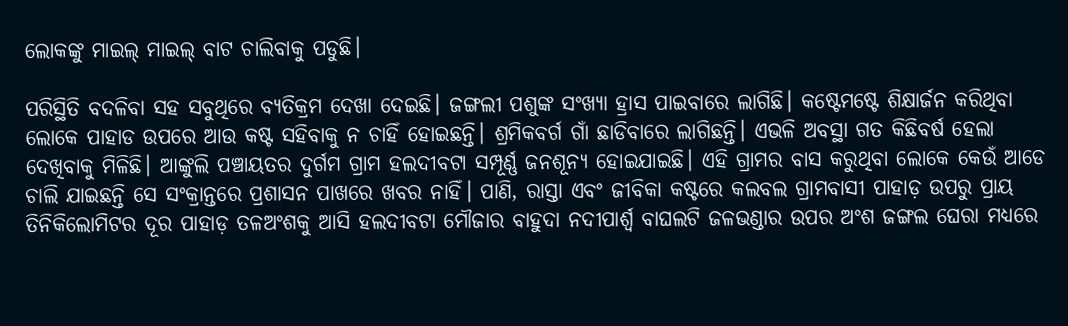ଲୋକଙ୍କୁ ମାଇଲ୍‌ ମାଇଲ୍‌ ବାଟ ଚାଲିବାକୁ ପଡୁଛି।

ପରିସ୍ଥିତି ବଦଳିବା ସହ ସବୁଥିରେ ବ୍ୟତିକ୍ରମ ଦେଖା ଦେଇଛି। ଜଙ୍ଗଲୀ ପଶୁଙ୍କ ସଂଖ୍ୟା ହ୍ରାସ ପାଇବାରେ ଲାଗିଛି। କଷ୍ଟେମଷ୍ଟେ ଶିକ୍ଷାର୍ଜନ କରିଥିବା ଲୋକେ ପାହାଡ ଉପରେ ଆଉ କଷ୍ଟ ସହିବାକୁ ନ ଚାହିଁ ହୋଇଛନ୍ତି। ଶ୍ରମିକବର୍ଗ ଗାଁ ଛାଡିବାରେ ଲାଗିଛନ୍ତି। ଏଭଳି ଅବସ୍ଥା ଗତ କିଛିବର୍ଷ ହେଲା ଦେଖିବାକୁ ମିଳିଛି। ଆଙ୍କୁଲି ପଞ୍ଚାୟତର ଦୁର୍ଗମ ଗ୍ରାମ ହଲଦୀବଟା ସମ୍ପୂର୍ଣ୍ଣ ଜନଶୂନ୍ୟ ହୋଇଯାଇଛି। ଏହି ଗ୍ରାମର ବାସ କରୁଥିବା ଲୋକେ କେଉଁ ଆଡେ ଚାଲି ଯାଇଛନ୍ତି ସେ ସଂକ୍ରାନ୍ତରେ ପ୍ରଶାସନ ପାଖରେ ଖବର ନାହିଁ। ପାଣି, ରାସ୍ତା ଏବଂ ଜୀବିକା କଷ୍ଟରେ କଲବଲ ଗ୍ରାମବାସୀ ପାହାଡ଼ ଉପରୁ ପ୍ରାୟ ତିନିକିଲୋମିଟର ଦୂର ପାହାଡ଼ ତଳଅଂଶକୁ ଆସି ହଲଦୀବଟା ମୌଜାର ବାହୁଦା ନଦୀପାର୍ଶ୍ୱ ବାଘଲଟି ଜଳଭଣ୍ଡାର ଉପର ଅଂଶ ଜଙ୍ଗଲ ଘେରା ମଧ୍ୟରେ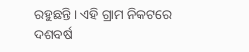ରହୁଛନ୍ତି। ଏହି ଗ୍ରାମ ନିକଟରେ ଦଶବର୍ଷ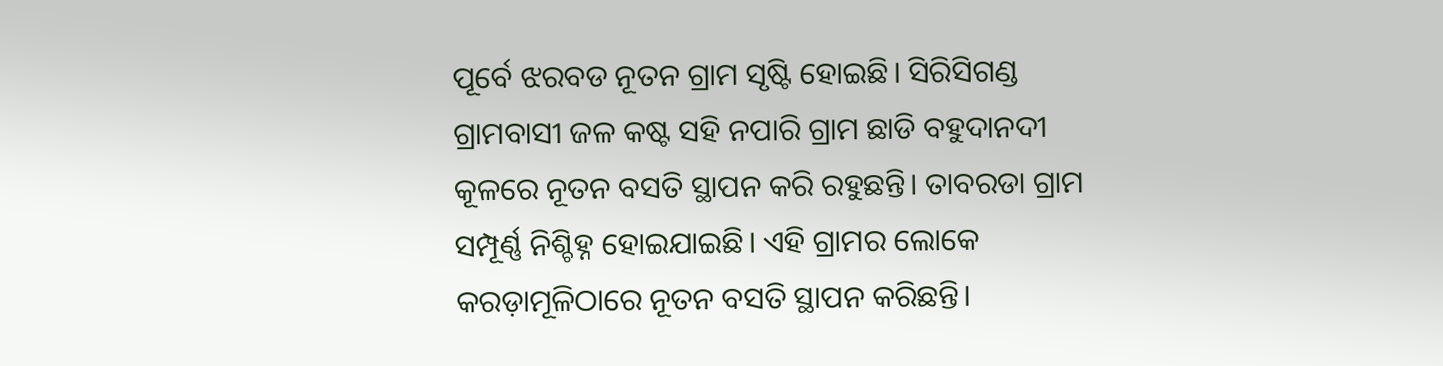ପୂର୍ବେ ଝରବଡ ନୂତନ ଗ୍ରାମ ସୃଷ୍ଟି ହୋଇଛି। ସିରିସିଗଣ୍ଡ ଗ୍ରାମବାସୀ ଜଳ କଷ୍ଟ ସହି ନପାରି ଗ୍ରାମ ଛାଡି ବହୁଦାନଦୀ କୂଳରେ ନୂତନ ବସତି ସ୍ଥାପନ କରି ରହୁଛନ୍ତି। ତାବରଡା ଗ୍ରାମ ସମ୍ପୂର୍ଣ୍ଣ ନିଶ୍ଚିହ୍ନ ହୋଇଯାଇଛି। ଏହି ଗ୍ରାମର ଲୋକେ କରଡ଼ାମୂଳିଠାରେ ନୂତନ ବସତି ସ୍ଥାପନ କରିଛନ୍ତି।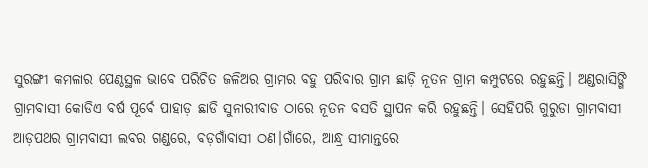ସୁରଙ୍ଗୀ କମଳାର ପେଣ୍ଠସ୍ଥଳ ଭାବେ ପରିଚିତ ଜଳିଅର ଗ୍ରାମର ବହୁ ପରିବାର ଗ୍ରାମ ଛାଡ଼ି ନୂତନ ଗ୍ରାମ କମ୍ପୁଟରେ ରହୁଛନ୍ତି। ଅଣ୍ଡରାସିଙ୍ଗି ଗ୍ରାମବାସୀ କୋଡିଏ ବର୍ଷ ପୂର୍ବେ ପାହାଡ଼ ଛାଡି ସୁନାରୀବାଡ ଠାରେ ନୂତନ ବସତି ସ୍ଥାପନ କରି ରହୁଛନ୍ତି। ସେହିପରି ଗୁରୁଡା ଗ୍ରାମବାସୀ ଆଡ଼ପଥର ଗ୍ରାମବାସୀ ଲବର ଗଣ୍ଡରେ, ବଡ଼ଗାଁବାସୀ ଠଣ।ଗାଁରେ, ଆନ୍ଧ୍ର ସୀମାନ୍ତରେ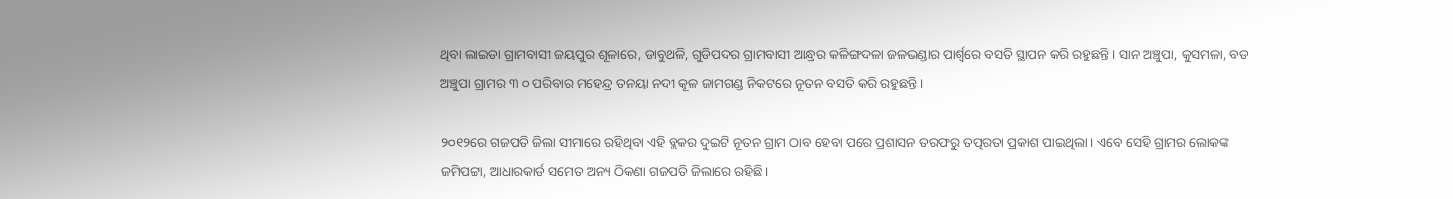ଥିବା ଲାଇଡା ଗ୍ରାମବାସୀ ଜୟପୁର ଶୂଳାରେ, ଡାବୁଥଳି, ଗୁଡିପଦର ଗ୍ରାମବାସୀ ଆନ୍ଧ୍ରର କଳିଙ୍ଗଦଳା ଜଳଭଣ୍ଡାର ପାର୍ଶ୍ୱରେ ବସତି ସ୍ଥାପନ କରି ରହୁଛନ୍ତି। ସାନ ଅଞ୍ଚୁପା, କୁସମଳା, ବଡ ଅଞ୍ଚୁପା ଗ୍ରାମର ୩ ୦ ପରିବାର ମହେନ୍ଦ୍ର ତନୟା ନଦୀ କୂଳ ଜାମଗଣ୍ଡ ନିକଟରେ ନୂତନ ବସତି କରି ରହୁଛନ୍ତି।

୨୦୧୨ରେ ଗଜପତି ଜିଲା ସୀମାରେ ରହିଥିବା ଏହି ବ୍ଲକର ଦୁଇଟି ନୂତନ ଗ୍ରାମ ଠାବ ହେବା ପରେ ପ୍ରଶାସନ ତରଫରୁ ତତ୍ପରତା ପ୍ରକାଶ ପାଇଥିଲା। ଏବେ ସେହି ଗ୍ରାମର ଲୋକଙ୍କ ଜମିପଟ୍ଟା, ଆଧାରକାର୍ଡ ସମେତ ଅନ୍ୟ ଠିକଣା ଗଜପତି ଜିଲାରେ ରହିଛି।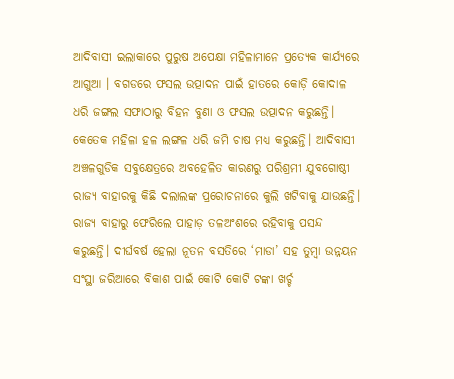ଆଦିବାସୀ ଇଲାକାରେ ପୁରୁଷ ଅପେକ୍ଷା ମହିଳାମାନେ ପ୍ରତ୍ୟେକ କାର୍ଯ୍ୟ‌ରେ ଆଗୁଆ । ବଗଡରେ ଫସଲ ଉତ୍ପାଦନ ପାଇଁ ହାତରେ କୋଡ଼ି କୋଦାଳ ଧରି ଜଙ୍ଗଲ ସଫାଠାରୁ ବିହନ ବୁଣା ଓ ଫସଲ ଉତ୍ପାଦନ କରୁଛନ୍ତି। କେତେକ ମହିଳା ହଳ ଲଙ୍ଗଳ ଧରି ଜମି ଚାଷ ମଧ୍ୟ କରୁଛନ୍ତି। ଆଦିବାସୀ ଅଞ୍ଚଳଗୁଡିକ ସବୁକ୍ଷେତ୍ରରେ ଅବହେଳିତ କାରଣରୁ ପରିଶ୍ରମୀ ଯୁବଗୋଷ୍ଠୀ ରାଜ୍ୟ ବାହାରକୁ କିଛି ଦଲାଲଙ୍କ ପ୍ରରୋଚନାରେ କୁଲି ଖଟିବାକୁ ଯାଉଛନ୍ତି। ରାଜ୍ୟ ବାହାରୁ ଫେରିଲେ ପାହାଡ଼ ତଳଅଂଶରେ ରହିବାକୁ ପସନ୍ଦ କରୁଛନ୍ତି। ଦୀର୍ଘବର୍ଷ ହେଲା ନୂତନ ବସତିରେ ‘ମାଡା’ ସହ ତୁମ୍ବା ଉନ୍ନୟନ ସଂସ୍ଥା ଜରିଆରେ ବିକାଶ ପାଇଁ କୋଟି କୋଟି ଟଙ୍କା ଖର୍ଚ୍ଚ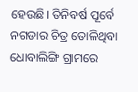ହେଉଛି। ତିନିବର୍ଷ ପୂର୍ବେ ନଗଡାର ଚିତ୍ର ତୋଳିଥିବା ଧୋବାଲିଙ୍ଗି ଗ୍ରାମରେ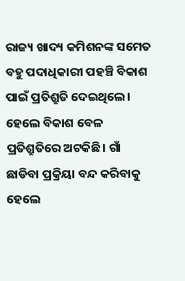ରାଜ୍ୟ ଖାଦ୍ୟ କମିଶନଙ୍କ ସମେତ ବହୁ ପଦାଧିକାରୀ ପହଞ୍ଚି ବିକାଶ ପାଇଁ ପ୍ରତିଶ୍ରୁତି ଦେଇଥିଲେ। ହେଲେ ବିକାଶ ବେଳ ପ୍ରତିଶ୍ରୁତିରେ ଅଟକିଛି। ଗାଁ ଛାଡିବା ପ୍ରକ୍ରିୟା ବନ୍ଦ କରିବାକୁ ହେଲେ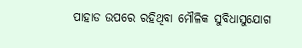ପାହାଡ ଉପରେ ରହିଥିବା ମୌଳିକ ସୁବିଧାସୁଯୋଗ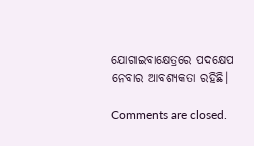ଯୋଗାଇବାକ୍ଷେତ୍ରରେ ପଦକ୍ଷେପ ନେବାର ଆବଶ୍ୟକତା ରହିଛି।

Comments are closed.